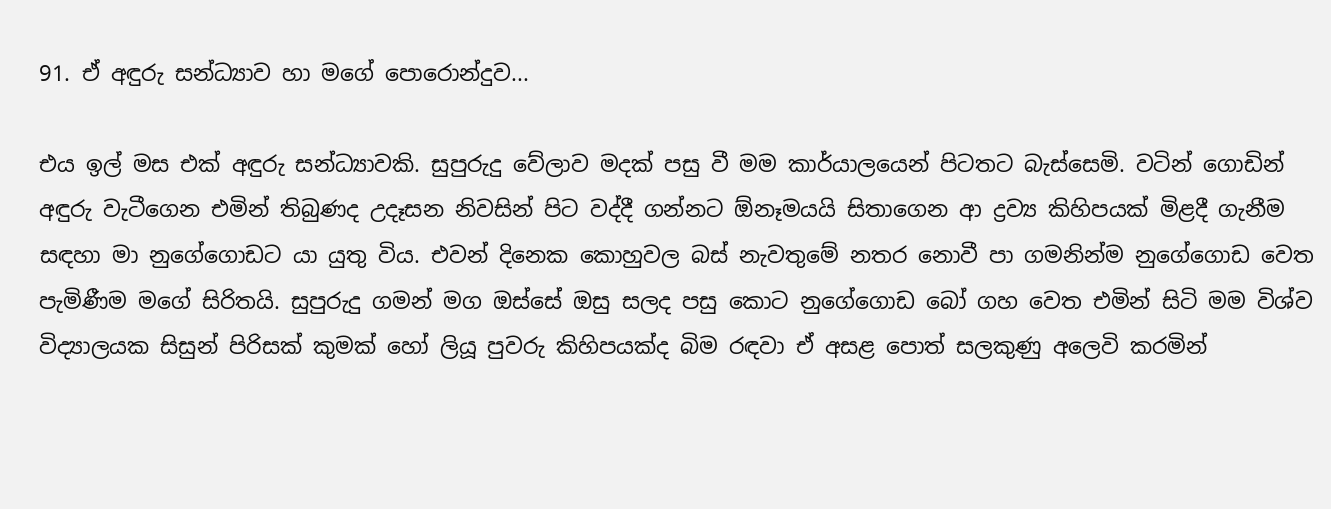91. ඒ අඳුරු සන්ධ්‍යාව හා මගේ පොරොන්දුව...

එය ඉල් මස එක් අඳුරු සන්ධ්‍යාවකි. සුපුරුදු වේලාව මදක් පසු වී මම කාර්යාලයෙන් පිටතට බැස්සෙමි. වටින් ගොඩින් අඳුරු වැටීගෙන එමින් තිබුණද උදෑසන නිවසින් පිට වද්දී ගන්නට ඕනෑමයයි සිතාගෙන ආ ද්‍රව්‍ය කිහිපයක් මිළදී ගැනීම සඳහා මා නුගේගොඩට යා යුතු විය. එවන් දිනෙක කොහුවල බස් නැවතුමේ නතර නොවී පා ගමනින්ම නුගේගොඩ වෙත පැමිණීම මගේ සිරිතයි. සුපුරුදු ගමන් මග ඔස්සේ ඔසු සලද පසු කොට නුගේගොඩ බෝ ගහ වෙත එමින් සිටි මම විශ්ව විද්‍යාලයක සිසුන් පිරිසක් කුමක් හෝ ලියූ පුවරු කිහිපයක්ද බිම රඳවා ඒ අසළ පොත් සලකුණු අලෙවි කරමින්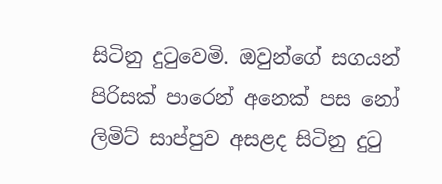සිටිනු දුටුවෙමි. ඔවුන්ගේ සගයන් පිරිසක් පාරෙන් අනෙක් පස නෝ ලිමිට් සාප්පුව අසළද සිටිනු දුටු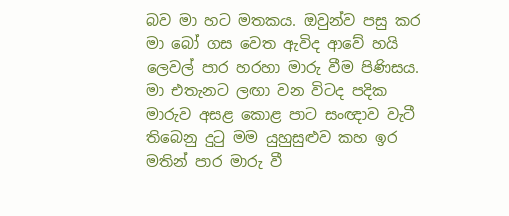බව මා හට මතකය. ඔවුන්ව පසු කර මා බෝ ගස වෙත ඇවිද ආවේ හයි ලෙවල් පාර හරහා මාරු වීම පිණිසය. මා එතැනට ලඟා වන විටද පදික මාරුව අසළ කොළ පාට සංඥාව වැටී තිබෙනු දුටු මම යුහුසුළුව කහ ඉර මතින් පාර මාරු වී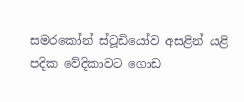සමරකෝන් ස්ටූඩියෝව අසළින් යළි පදික වේදිකාවට ගොඩ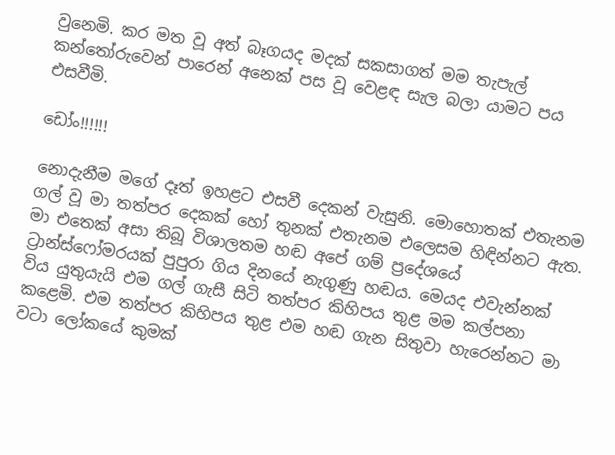වුනෙමි. කර මත වූ අත් බෑගයද මදක් සකසාගත් මම තැපැල් කන්තෝරුවෙන් පාරෙන් අනෙක් පස වූ වෙළඳ සැල බලා යාමට පය එසවීමි.

ඩෝං!!!!!!

නොදැනීම මගේ දෑත් ඉහළට එසවී දෙකන් වැසුනි. මොහොතක් එතැනම ගල් වූ මා තත්පර දෙකක් හෝ තුනක් එතැනම එලෙසම හිඳින්නට ඇත. මා එතෙක් අසා තිබූ විශාලතම හඬ අපේ ගම් ප්‍රදේශයේ ට්‍රාන්ස්ෆෝමරයක් පුපුරා ගිය දිනයේ නැගුණු හඬය. මෙයද එවැන්නක් විය යුතුයැයි එම ගල් ගැසී සිටි තත්පර කිහිපය තුළ මම කල්පනා කළෙමි. එම තත්පර කිහිපය තුළ එම හඬ ගැන සිතුවා හැරෙන්නට මා වටා ලෝකයේ කුමක්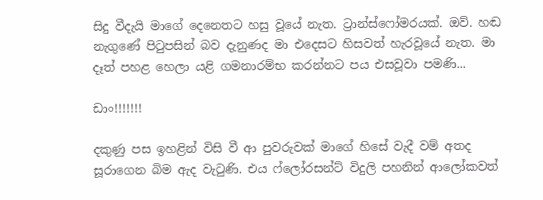සිදු වීදැයි මාගේ දෙනෙතට හසු වූයේ නැත. ට්‍රාන්ස්ෆෝමරයක්. ඔව්. හඬ නැගුණේ පිටුපසින් බව දැනුණද මා එදෙසට හිසවත් හැරවූයේ නැත. මා දෑත් පහළ හෙලා යළි ගමනාරම්භ කරන්නට පය එසවූවා පමණි...

ඩාං!!!!!!!

දකුණු පස ඉහළින් විසි වී ආ පුවරුවක් මාගේ හිසේ වැදී වම් අතද සූරාගෙන බිම ඇද වැටුණි. එය ෆ්ලෝරසන්ට් විදුලි පහනින් ආලෝකවත්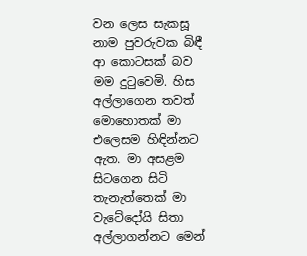වන ලෙස සැකසූ නාම පුවරුවක බිඳී ආ කොටසක් බව මම දුටුවෙමි. හිස අල්ලාගෙන තවත් මොහොතක් මා එලෙසම හිඳින්නට ඇත. මා අසළම සිටගෙන සිටි තැනැත්තෙක් මා වැටේදෝයි සිතා අල්ලාගන්නට මෙන්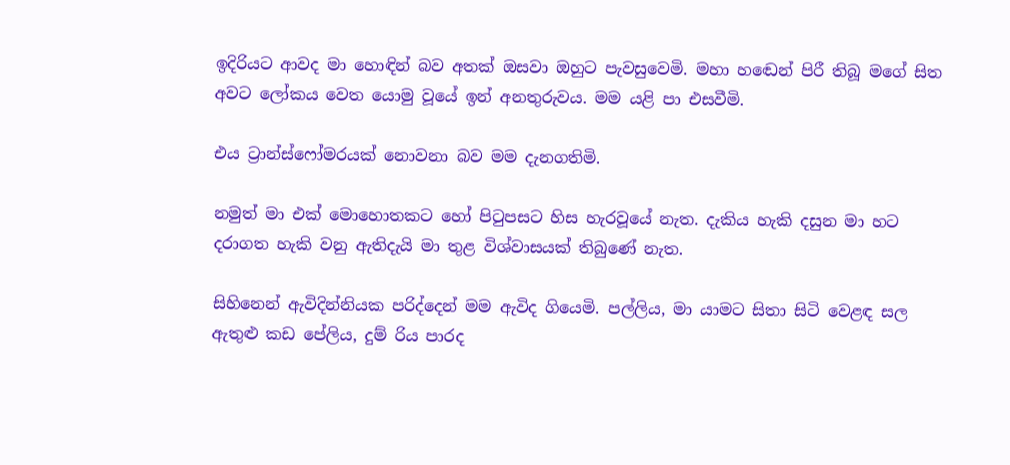ඉදිරියට ආවද මා හොඳින් බව අතක් ඔසවා ඔහුට පැවසුවෙමි. මහා හඬෙන් පිරී තිබූ මගේ සිත අවට ලෝකය වෙත යොමු වූයේ ඉන් අනතුරුවය. මම යළි පා එසවීමි.

එය ට්‍රාන්ස්ෆෝමරයක් නොවනා බව මම දැනගතිමි.

නමුත් මා එක් මොහොතකට හෝ පිටුපසට හිස හැරවූයේ නැත. දැකිය හැකි දසුන මා හට දරාගත හැකි වනු ඇතිදැයි මා තුළ විශ්වාසයක් තිබුණේ නැත.

සිහිනෙන් ඇවිදින්නියක පරිද්දෙන් මම ඇවිද ගියෙමි. පල්ලිය, මා යාමට සිතා සිටි වෙළඳ සල ඇතුළු කඩ පේලිය, දුම් රිය පාරද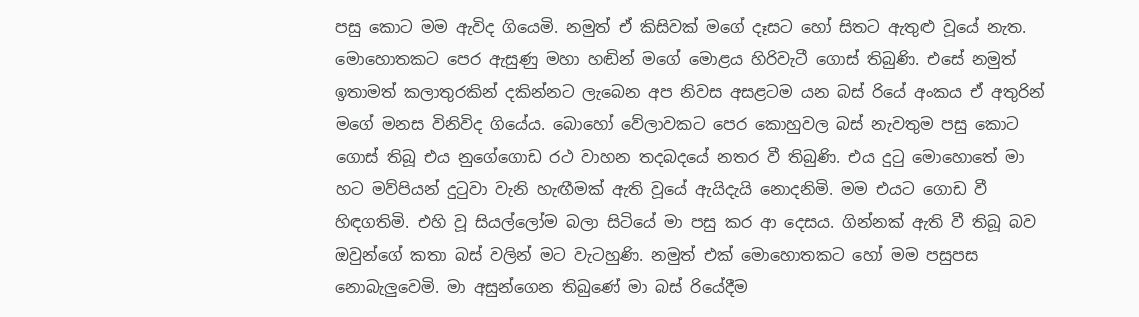පසු කොට මම ඇවිද ගියෙමි. නමුත් ඒ කිසිවක් මගේ දෑසට හෝ සිතට ඇතුළු වූයේ නැත. මොහොතකට පෙර ඇසුණු මහා හඬින් මගේ මොළය හිරිවැටී ගොස් තිබුණි. එසේ නමුත් ඉතාමත් කලාතුරකින් දකින්නට ලැබෙන අප නිවස අසළටම යන බස් රියේ අංකය ඒ අතුරින් මගේ මනස විනිවිද ගියේය. බොහෝ වේලාවකට පෙර කොහුවල බස් නැවතුම පසු කොට ගොස් තිබූ එය නුගේගොඩ රථ වාහන තදබදයේ නතර වී තිබුණි. එය දුටු මොහොතේ මා හට මව්පියන් දුටුවා වැනි හැඟීමක් ඇති වූයේ ඇයිදැයි නොදනිමි. මම එයට ගොඩ වී හිඳගතිමි. එහි වූ සියල්ලෝම බලා සිටියේ මා පසු කර ආ දෙසය. ගින්නක් ඇති වී තිබූ බව ඔවුන්ගේ කතා බස් වලින් මට වැටහුණි. නමුත් එක් මොහොතකට හෝ මම පසුපස නොබැලුවෙමි. මා අසුන්ගෙන තිබුණේ මා බස් රියේදීම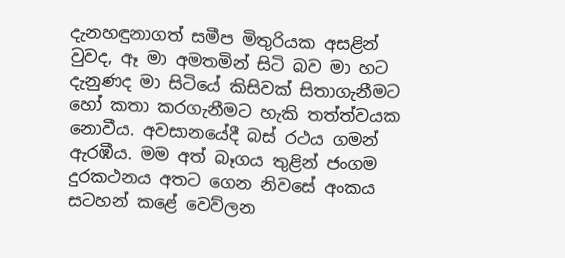දැනහඳුනාගත් සමීප මිතුරියක අසළින් වුවද, ඈ මා අමතමින් සිටි බව මා හට දැනුණද මා සිටියේ කිසිවක් සිතාගැනීමට හෝ කතා කරගැනීමට හැකි තත්ත්වයක නොවීය. අවසානයේදී බස් රථය ගමන් ඇරඹීය. මම අත් බෑගය තුළින් ජංගම දුරකථනය අතට ගෙන නිවසේ අංකය සටහන් කළේ වෙව්ලන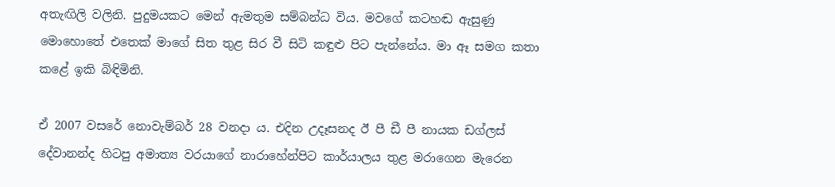අතැඟිලි වලිනි. පුදුමයකට මෙන් ඇමතුම සම්බන්ධ විය. මවගේ කටහඬ ඇසුණු මොහොතේ එතෙක් මාගේ සිත තුළ සිර වී සිටි කඳුළු පිට පැන්නේය. මා ඈ සමග කතා කළේ ඉකි බිඳිමිනි.

ඒ 2007 වසරේ නොවැම්බර් 28 වනදා ය. එදින උදෑසනද ඊ පී ඩී පී නායක ඩග්ලස් දේවානන්ද හිටපු අමාත්‍ය වරයාගේ නාරාහේන්පිට කාර්යාලය තුළ මරාගෙන මැරෙන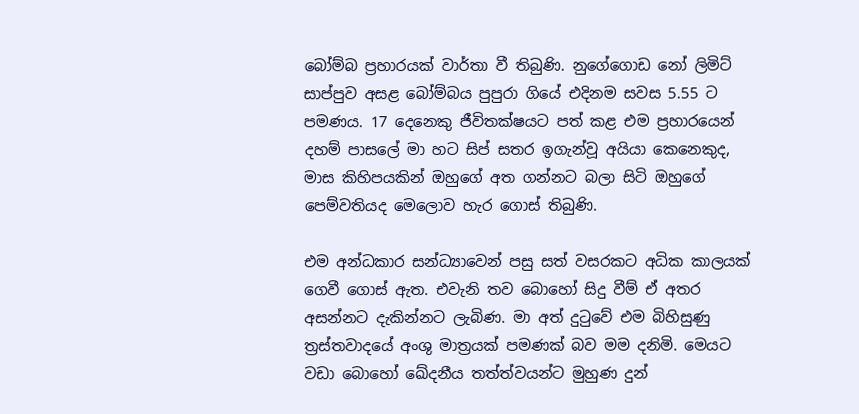බෝම්බ ප්‍රහාරයක් වාර්තා වී තිබුණි. නුගේගොඩ නෝ ලිමිට් සාප්පුව අසළ බෝම්බය පුපුරා ගියේ එදිනම සවස 5.55 ට පමණය. 17 දෙනෙකු ජීවිතක්ෂයට පත් කළ එම ප්‍රහාරයෙන් දහම් පාසලේ මා හට සිප් සතර ඉගැන්වූ අයියා කෙනෙකුද, මාස කිහිපයකින් ඔහුගේ අත ගන්නට බලා සිටි ඔහුගේ පෙම්වතියද මෙලොව හැර ගොස් තිබුණි.

එම අන්ධකාර සන්ධ්‍යාවෙන් පසු සත් වසරකට අධික කාලයක් ගෙවී ගොස් ඇත. එවැනි තව බොහෝ සිදු වීම් ඒ අතර අසන්නට දැකින්නට ලැබිණ. මා අත් දුටුවේ එම බිහිසුණු ත්‍රස්තවාදයේ අංශු මාත්‍රයක් පමණක් බව මම දනිමි. මෙයට වඩා බොහෝ ඛේදනීය තත්ත්වයන්ට මුහුණ දුන්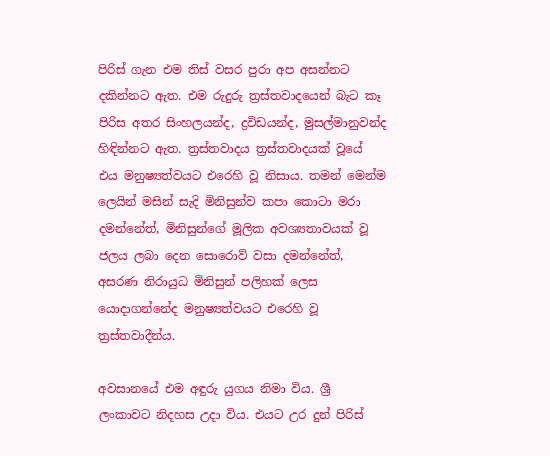පිරිස් ගැන එම තිස් වසර පුරා අප අසන්නට දකින්නට ඇත. එම රුදුරු ත්‍රස්තවාදයෙන් බැට කෑ පිරිස අතර සිංහලයන්ද, ද්‍රවිඩයන්ද, මුසල්මානුවන්ද හිඳින්නට ඇත. ත්‍රස්තවාදය ත්‍රස්තවාදයක් වූයේ එය මනුෂ්‍යත්වයට එරෙහි වූ නිසාය. තමන් මෙන්ම ලෙයින් මසින් සැදි මිනිසුන්ව කපා කොටා මරා දමන්නේත්, මිනිසුන්ගේ මූලික අවශ්‍යතාවයක් වූ ජලය ලබා දෙන සොරොව් වසා දමන්නේත්, අසරණ නිරායුධ මිනිසුන් පලිහක් ලෙස යොදාගන්නේද මනුෂ්‍යත්වයට එරෙහි වූ ත්‍රස්තවාදීන්ය.

අවසානයේ එම අඳුරු යුගය නිමා විය. ශ්‍රී ලංකාවට නිදහස උදා විය. එයට උර දුන් පිරිස්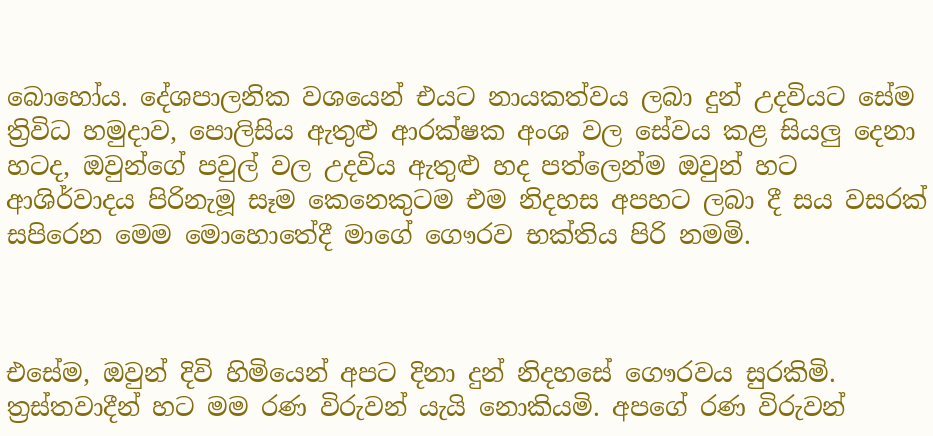බොහෝය. දේශපාලනික වශයෙන් එයට නායකත්වය ලබා දුන් උදවියට සේම ත්‍රිවිධ හමුදාව, පොලිසිය ඇතුළු ආරක්ෂක අංශ වල සේවය කළ සියලු දෙනා හටද, ඔවුන්ගේ පවුල් වල උදවිය ඇතුළු හද පත්ලෙන්ම ඔවුන් හට ආශිර්වාදය පිරිනැමූ සෑම කෙනෙකුටම එම නිදහස අපහට ලබා දී සය වසරක් සපිරෙන මෙම මොහොතේදී මාගේ ගෞරව භක්තිය පිරි නමමි.



එසේම, ඔවුන් දිවි හිමියෙන් අපට දිනා දුන් නිදහසේ ගෞරවය සුරකිමි. ත්‍රස්තවාදීන් හට මම රණ විරුවන් යැයි නොකියමි. අපගේ රණ විරුවන්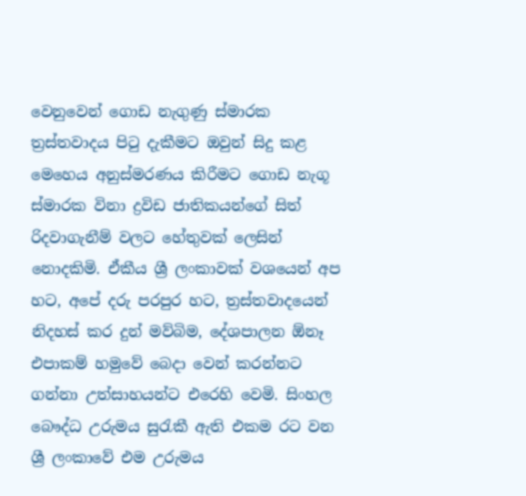වෙනුවෙන් ගොඩ නැගුණු ස්මාරක ත්‍රස්තවාදය පිටු දැකීමට ඔවුන් සිදු කළ මෙහෙය අනුස්මරණය කිරීමට ගොඩ නැගූ ස්මාරක විනා ද්‍රවිඩ ජාතිකයන්ගේ සිත් රිදවාගැනීම් වලට හේතුවක් ලෙසින් නොදකිමි. ඒකීය ශ්‍රී ලංකාවක් වශයෙන් අප හට, අපේ දරු පරපුර හට, ත්‍රස්තවාදයෙන් නිදහස් කර දුන් මව්බිම, දේශපාලන ඕනෑ එපාකම් හමුවේ බෙදා වෙන් කරන්නට ගන්නා උත්සාහයන්ට එරෙහි වෙමි. සිංහල බෞද්ධ උරුමය සුරැකී ඇති එකම රට වන ශ්‍රී ලංකාවේ එම උරුමය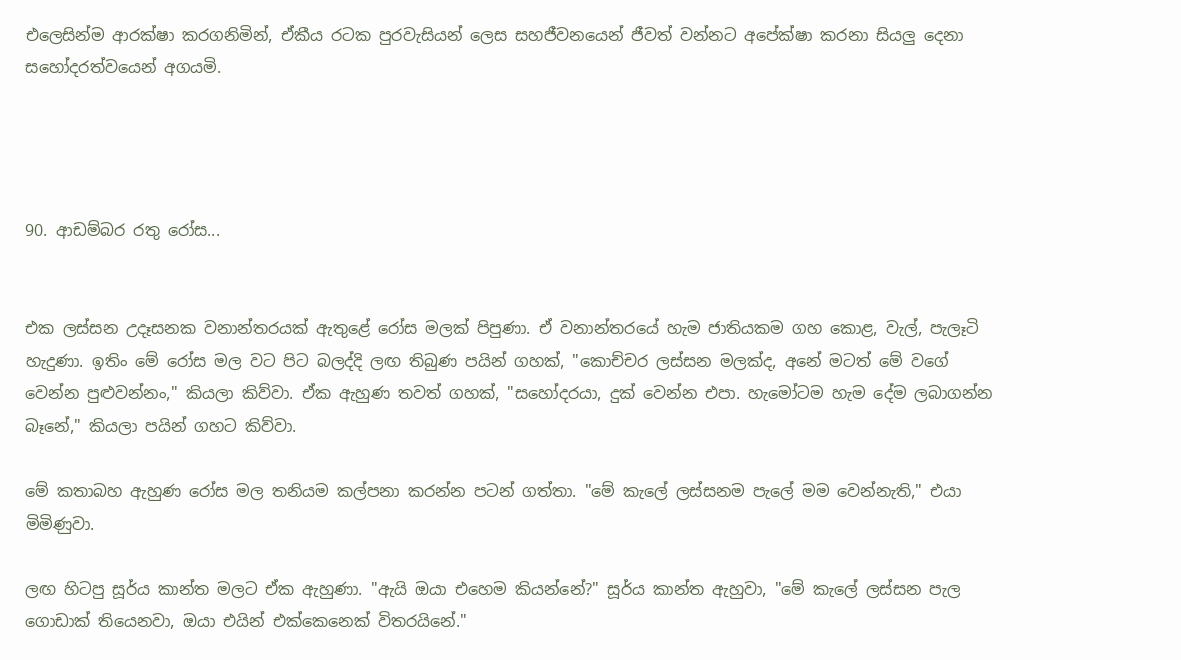එලෙසින්ම ආරක්ෂා කරගනිමින්, ඒකීය රටක පුරවැසියන් ලෙස සහජීවනයෙන් ජීවත් වන්නට අපේක්ෂා කරනා සියලු දෙනා සහෝදරත්වයෙන් අගයමි.




90. ආඩම්බර රතු රෝස...


එක ලස්සන උදෑසනක වනාන්තරයක් ඇතුළේ රෝස මලක් පිපුණා. ඒ වනාන්තරයේ හැම ජාතියකම ගහ කොළ, වැල්, පැලෑටි හැදුණා. ඉතිං මේ රෝස මල වට පිට බලද්දි ලඟ තිබුණ පයින් ගහක්, "කොච්චර ලස්සන මලක්ද, අනේ මටත් මේ වගේ වෙන්න පුළුවන්නං," කියලා කිව්වා. ඒක ඇහුණ තවත් ගහක්, "සහෝදරයා, දුක් වෙන්න එපා. හැමෝටම හැම දේම ලබාගන්න බෑනේ," කියලා පයින් ගහට කිව්වා.

මේ කතාබහ ඇහුණ රෝස මල තනියම කල්පනා කරන්න පටන් ගත්තා. "මේ කැලේ ලස්සනම පැලේ මම වෙන්නැති," එයා මිමිණුවා.

ලඟ හිටපු සූර්ය කාන්ත මලට ඒක ඇහුණා. "ඇයි ඔයා එහෙම කියන්නේ?" සූර්ය කාන්ත ඇහුවා, "මේ කැලේ ලස්සන පැල ගොඩාක් තියෙනවා, ඔයා එයින් එක්කෙනෙක් විතරයිනේ."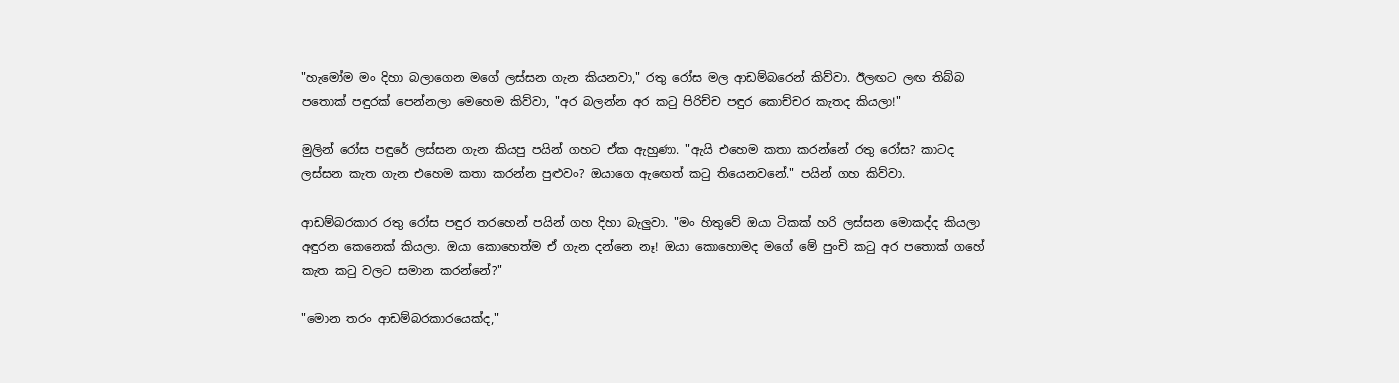"හැමෝම මං දිහා බලාගෙන මගේ ලස්සන ගැන කියනවා," රතු රෝස මල ආඩම්බරෙන් කිව්වා. ඊලඟට ලඟ තිබ්බ පතොක් පඳුරක් පෙන්නලා මෙහෙම කිව්වා, "අර බලන්න අර කටු පිරිච්ච පඳුර කොච්චර කැතද කියලා!"

මුලින් රෝස පඳුරේ ලස්සන ගැන කියපු පයින් ගහට ඒක ඇහුණා. "ඇයි එහෙම කතා කරන්නේ රතු රෝස? කාටද ලස්සන කැත ගැන එහෙම කතා කරන්න පුළුවං? ඔයාගෙ ඇඟෙත් කටු තියෙනවනේ." පයින් ගහ කිව්වා.

ආඩම්බරකාර රතු රෝස පඳුර තරහෙන් පයින් ගහ දිහා බැලුවා. "මං හිතුවේ ඔයා ටිකක් හරි ලස්සන මොකද්ද කියලා අඳුරන කෙනෙක් කියලා. ඔයා කොහෙත්ම ඒ ගැන දන්නෙ නෑ! ඔයා කොහොමද මගේ මේ පුංචි කටු අර පතොක් ගහේ කැත කටු වලට සමාන කරන්නේ?"

"මොන තරං ආඩම්බරකාරයෙක්ද,"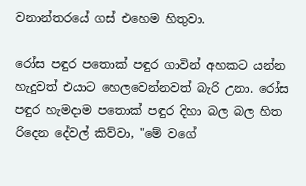වනාන්තරයේ ගස් එහෙම හිතුවා.

රෝස පඳුර පතොක් පඳුර ගාවින් අහකට යන්න හැදුවත් එයාට හෙලවෙන්නවත් බැරි උනා. රෝස පඳුර හැමදාම පතොක් පඳුර දිහා බල බල හිත රිදෙන දේවල් කිව්වා, "මේ වගේ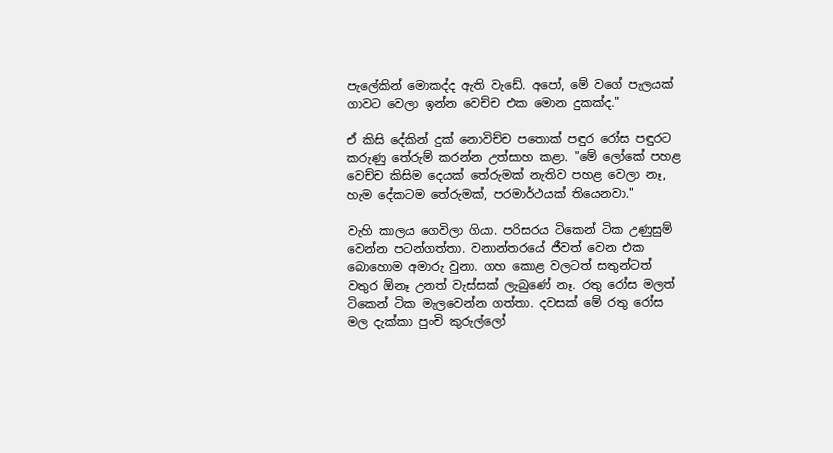පැලේකින් මොකද්ද ඇති වැඩේ. අපෝ, මේ වගේ පැලයක් ගාවට වෙලා ඉන්න වෙච්ච එක මොන දුකක්ද."

ඒ කිසි දේකින් දුක් නොවිච්ච පතොක් පඳුර රෝස පඳුරට කරුණු තේරුම් කරන්න උත්සාහ කළා. "මේ ලෝකේ පහළ වෙච්ච කිසිම දෙයක් තේරුමක් නැතිව පහළ වෙලා නෑ, හැම දේකටම තේරුමක්, පරමාර්ථයක් තියෙනවා."

වැහි කාලය ගෙවිලා ගියා. පරිසරය ටිකෙන් ටික උණුසුම් වෙන්න පටන්ගත්තා. වනාන්තරයේ ජීවත් වෙන එක බොහොම අමාරු වුනා. ගහ කොළ වලටත් සතුන්ටත් වතුර ඕනෑ උනත් වැස්සක් ලැබුණේ නෑ. රතු රෝස මලත් ටිකෙන් ටික මැලවෙන්න ගත්තා. දවසක් මේ රතු රෝස මල දැක්කා පුංචි කුරුල්ලෝ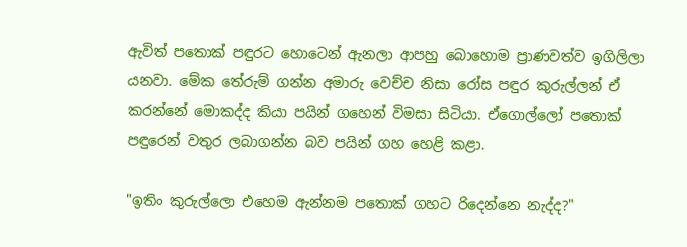ඇවිත් පතොක් පඳුරට හොටෙන් ඇනලා ආපහු බොහොම ප්‍රාණවත්ව ඉගිලිලා යනවා. මේක තේරුම් ගන්න අමාරු වෙච්ච නිසා රෝස පඳුර කුරුල්ලන් ඒ කරන්නේ මොකද්ද කියා පයින් ගහෙන් විමසා සිටියා. ඒගොල්ලෝ පතොක් පඳුරෙන් වතුර ලබාගන්න බව පයින් ගහ හෙළි කළා.

"ඉතිං කුරුල්ලො එහෙම ඇන්නම පතොක් ගහට රිදෙන්නෙ නැද්ද?"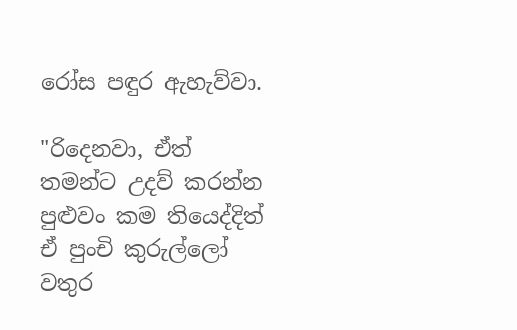රෝස පඳුර ඇහැව්වා.

"රිදෙනවා, ඒත් තමන්ට උදව් කරන්න පුළුවං කම තියෙද්දිත් ඒ පුංචි කුරුල්ලෝ වතුර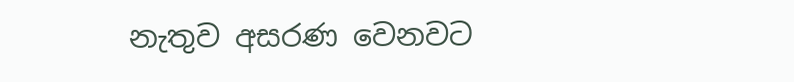නැතුව අසරණ වෙනවට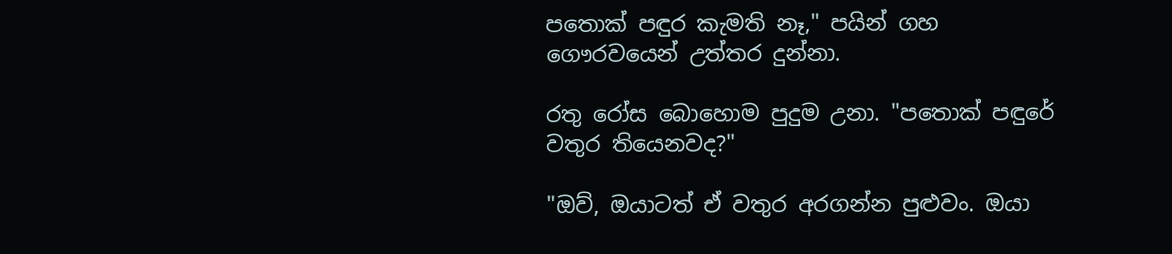පතොක් පඳුර කැමති නෑ," පයින් ගහ ගෞරවයෙන් උත්තර දුන්නා.

රතු රෝස බොහොම පුදුම උනා. "පතොක් පඳුරේ වතුර තියෙනවද?"

"ඔව්, ඔයාටත් ඒ වතුර අරගන්න පුළුවං. ඔයා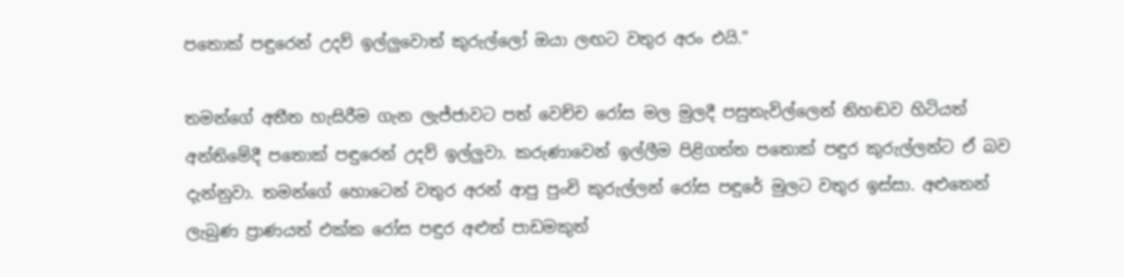පතොක් පඳුරෙන් උදව් ඉල්ලුවොත් කුරුල්ලෝ ඔයා ලඟට වතුර අරං එයි."

තමන්ගේ අතීත හැසිරීම ගැන ලැජ්ජාවට පත් වෙච්ච රෝස මල මුලදී පසුතැවිල්ලෙන් නිහඬව හිටියත් අන්තිමේදී පතොක් පඳුරෙන් උදව් ඉල්ලුවා. කරුණාවෙන් ඉල්ලීම පිළිගත්ත පතොක් පඳුර කුරුල්ලන්ට ඒ බව දැන්නුවා. තමන්ගේ හොටෙන් වතුර අරන් ආපු පුංචි කුරුල්ලන් රෝස පඳුරේ මුලට වතුර ඉස්සා. අළුතෙන් ලැබුණ ප්‍රාණයත් එක්ක රෝස පඳුර අළුත් පාඩමකුත්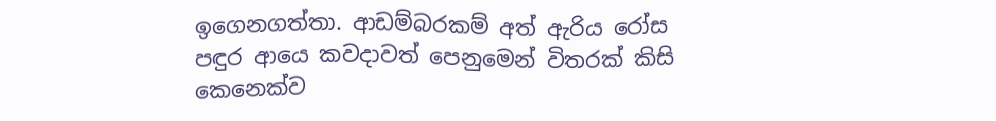ඉගෙනගත්තා. ආඩම්බරකම් අත් ඇරිය රෝස පඳුර ආයෙ කවදාවත් පෙනුමෙන් විතරක් කිසි කෙනෙක්ව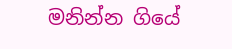මනින්න ගියේ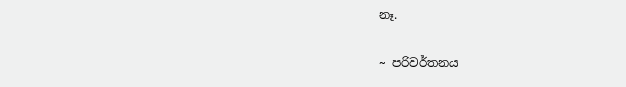නෑ.


~ පරිවර්තනය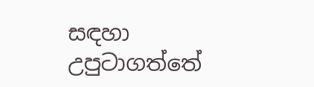සඳහා උපුටාගත්තේ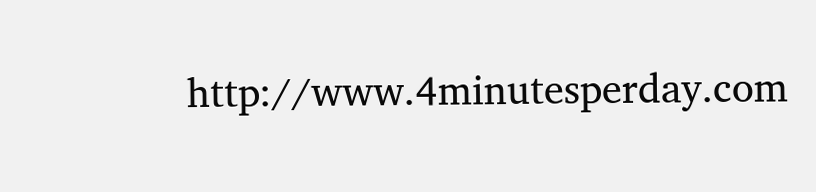http://www.4minutesperday.com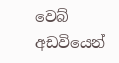වෙබ් අඩවියෙන්